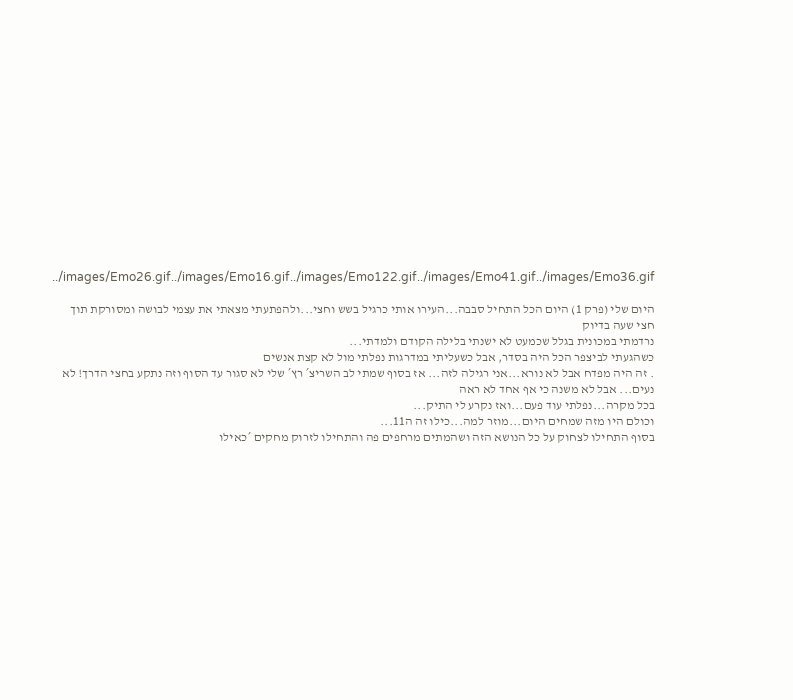../images/Emo26.gif../images/Emo16.gif../images/Emo122.gif../images/Emo41.gif../images/Emo36.gif

היום שלי (פרק 1) היום הכל התחיל סבבה...העירו אותי כרגיל בשש וחצי...ולהפתעתי מצאתי את עצמי לבושה ומסורקת תוך חצי שעה בדיוק
נרדמתי במכונית בגלל שכמעט לא ישנתי בלילה הקודם ולמדתי...
כשהגעתי לביצפר הכל היה בסדר, אבל כשעליתי במדרגות נפלתי מול לא קצת אנשים
. זה היה מפדח אבל לא נורא...אני רגילה לזה... אז בסוף שמתי לב השריצ´ רץ´ שלי לא סגור עד הסוף וזה נתקע בחצי הדרך! לא נעים... אבל לא משנה כי אף אחד לא ראה
בכל מקרה...נפלתי עוד פעם...ואז נקרע לי התיק...
וכולם היו מזה שמחים היום...מוזר למה...כילו זה ה11...
בסוף התחילו לצחוק על כל הנושא הזה ושהמתים מרחפים פה והתחילו לזרוק מחקים ´כאילו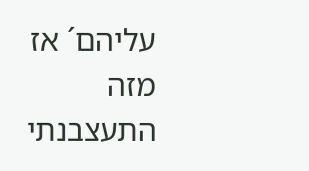עליהם´ אז מזה התעצבנתי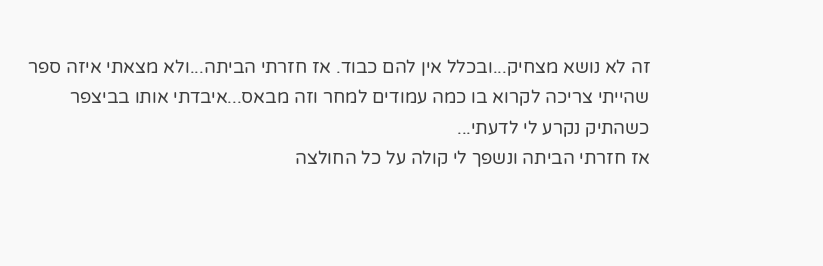זה לא נושא מצחיק...ובכלל אין להם כבוד. אז חזרתי הביתה...ולא מצאתי איזה ספר שהייתי צריכה לקרוא בו כמה עמודים למחר וזה מבאס...איבדתי אותו בביצפר כשהתיק נקרע לי לדעתי...
אז חזרתי הביתה ונשפך לי קולה על כל החולצה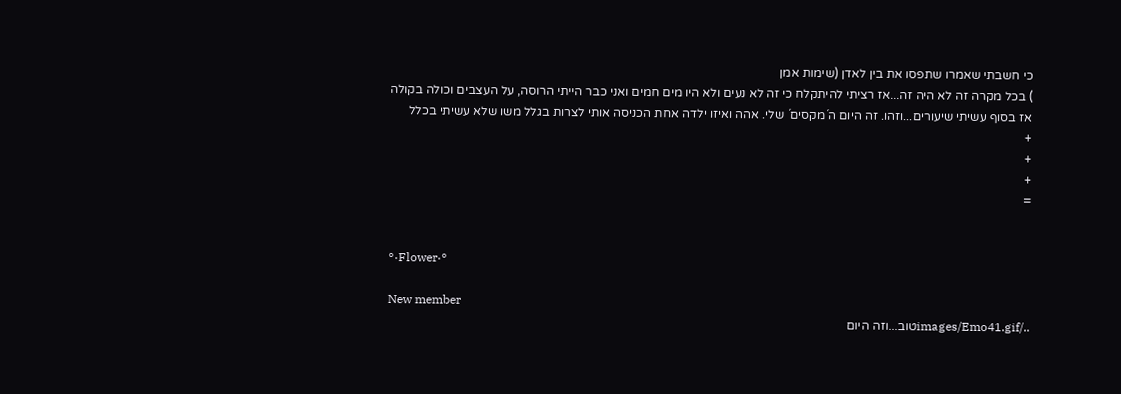כי חשבתי שאמרו שתפסו את בין לאדן (שימות אמן
) בכל מקרה זה לא היה זה...אז רציתי להיתקלח כי זה לא נעים ולא היו מים חמים ואני כבר הייתי הרוסה, על העצבים וכולה בקולה אז בסוף עשיתי שיעורים...וזהו. זה היום ה´מקסים´ שלי. אהה ואיזו ילדה אחת הכניסה אותי לצרות בגלל משו שלא עשיתי בכלל
+
+
+
=


°·Flower·°

New member
../images/Emo41.gifטוב...וזה היום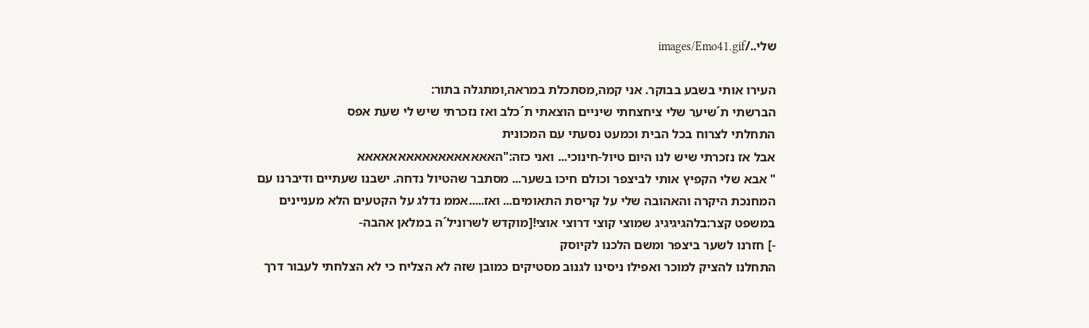שלי../images/Emo41.gif

העירו אותי בשבע בבוקר. אני קמה,מסתכלת במראה,ומתגלה בתור:
הברשתי ת´שיער שלי ציחצחתי שיניים הוצאתי ת´כלב ואז נזכרתי שיש לי שעת אפס
התחלתי לצרוח בכל הבית וכמעט נסעתי עם המכונית
אבל אז נזכרתי שיש לנו היום טיול-חינוכי... ואני כזה:"האאאאאאאאאאאאאאאאא
" אבא שלי הקפיץ אותי לביצפר וכולם חיכו בשער... מסתבר שהטיול נדחה. ישבנו שעתיים ודיברנו עם המחנכת היקרה והאהובה שלי על קריסת התאומים... ואז.....אממ נדלג על הקטעים הלא מעניינים במשפט קצר:בלהגיגיגיג שמוצי קוצי דרוצי אוצי![מוקדש לשרוניל´ה במלאן אהבה-
-] חזרנו לשער ביצפר ומשם הלכנו לקיוסק
התחלנו להציק למוכר ואפילו ניסינו לגנוב מסטיקים כמובן שזה לא הצליח כי לא הצלחתי לעבור דרך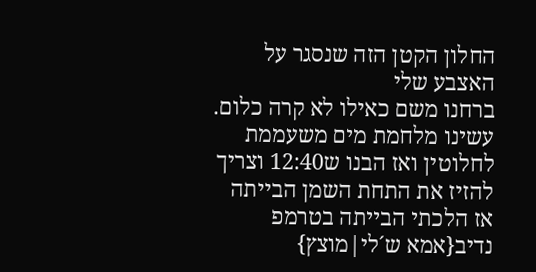החלון הקטן הזה שנסגר על האצבע שלי
ברחנו משם כאילו לא קרה כלום. עשינו מלחמת מים משעממת לחלוטין ואז הבנו ש12:40 וצריך להזיז את התחת השמן הבייתה
אז הלכתי הבייתה בטרמפ נדיב{אמא ש´לי|מוצץ}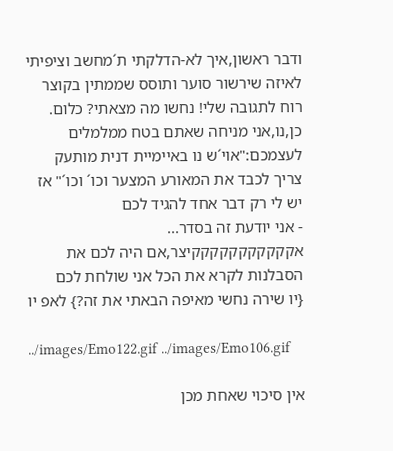ודבר ראשון,איך לא-הדלקתי ת´מחשב וציפיתי לאיזה שירשור סוער ותוסס שממתין בקוצר רוח לתגובה שלי! נחשו מה מצאתי? כלום.
כן,נו,אני מניחה שאתם בטח ממלמלים לעצמכם:"אוי´ש נו באיימיית דנית מותעק צריך לכבד את המאורע המצער וכו´ וכו´" אז יש לי רק דבר אחד להגיד לכם
- אני יודעת זה בסדר...
אקקקקקקקקקקקיצר,אם היה לכם את הסבלנות לקרא את הכל אני שולחת לכם
{יו שירה נחשי מאיפה הבאתי את זה?} לאפ יו

../images/Emo122.gif ../images/Emo106.gif

אין סיכוי שאחת מכן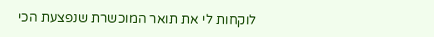לוקחות לי את תואר המוכשרת שנפצעת הכי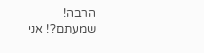הרבה! שמעתם?! אני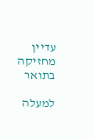עדיין מחזיקה בתואר

למעלה